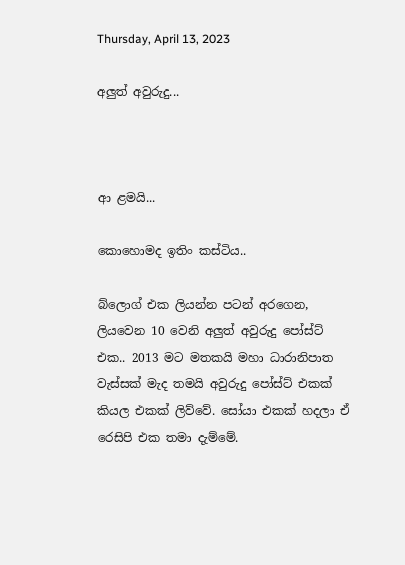Thursday, April 13, 2023

අලුත් අවුරුදු...



ආ ළමයි...

කොහොමද ඉතිං කස්ටිය..

බ්ලොග් එක ලියන්න පටන් අරගෙන, ලියවෙන 10 වෙනි අලුත් අවුරුදු පෝස්ට් එක.. 2013 මට මතකයි මහා ධාරානිපාත වැස්සක් මැද තමයි අවුරුදු පෝස්ට් එකක් කියල එකක් ලිව්වේ. සෝයා එකක් හදලා ඒ රෙසිපි එක තමා දැම්මේ.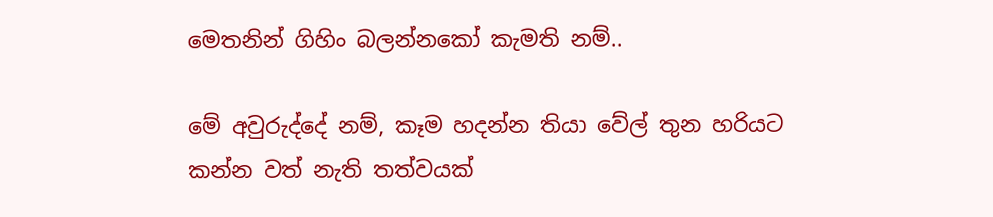මෙතනින් ගිහිං බලන්නකෝ කැමති නම්..

මේ අවුරුද්දේ නම්, කෑම හදන්න තියා වේල් තුන හරියට කන්න වත් නැති තත්වයක්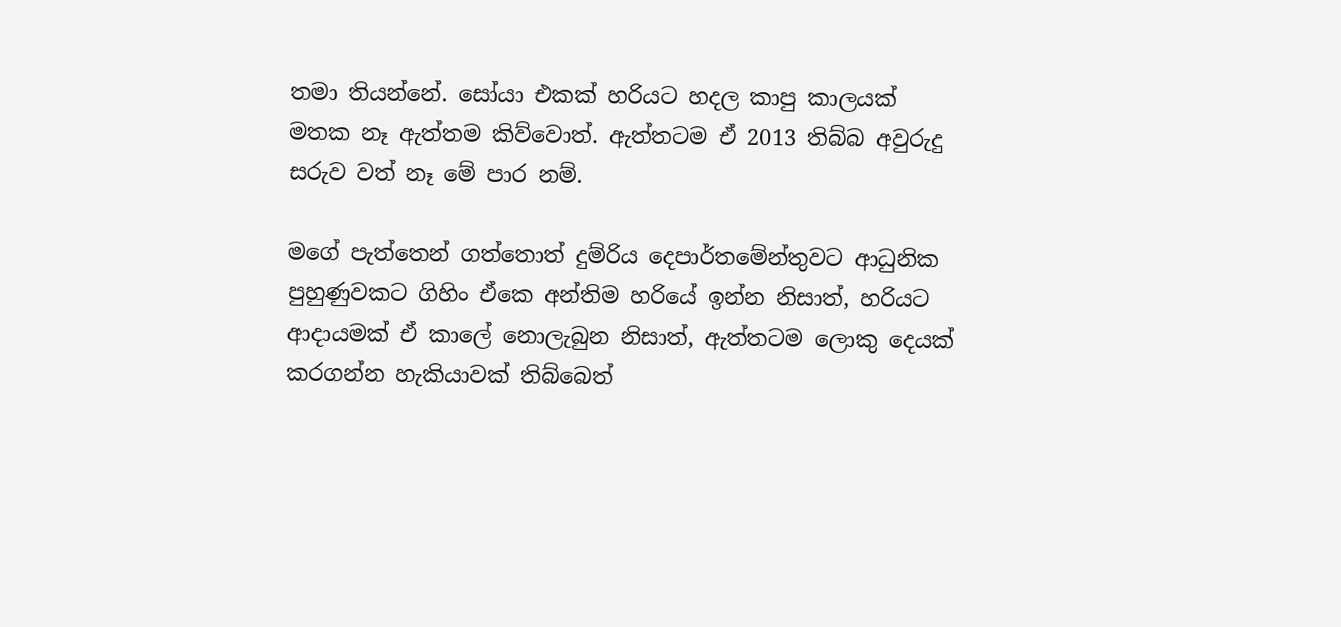තමා තියන්නේ. සෝයා එකක් හරියට හදල කාපු කාලයක් මතක නෑ ඇත්තම කිව්වොත්. ඇත්තටම ඒ 2013 තිබ්බ අවුරුදු සරුව වත් නෑ මේ පාර නම්.

මගේ පැත්තෙන් ගත්තොත් දුම්රිය දෙපාර්තමේන්තුවට ආධුනික පුහුණුවකට ගිහිං ඒකෙ අන්තිම හරියේ ඉන්න නිසාත්, හරියට ආදායමක් ඒ කාලේ නොලැබුන නිසාත්, ඇත්තටම ලොකු දෙයක් කරගන්න හැකියාවක් තිබ්බෙත්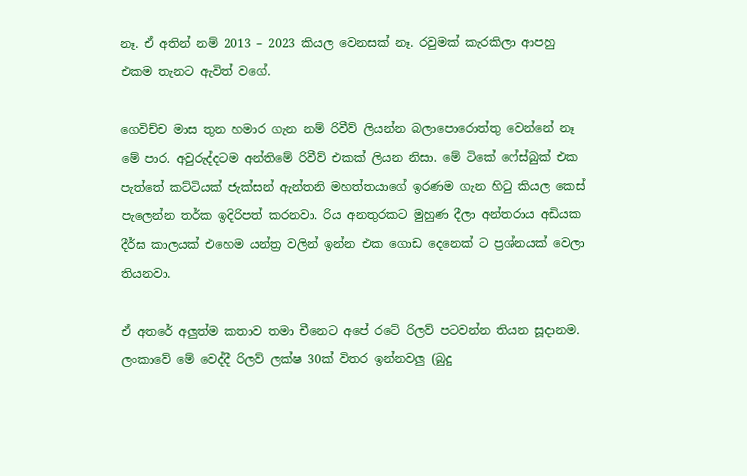නෑ. ඒ අතින් නම් 2013 – 2023 කියල වෙනසක් නෑ. රවුමක් කැරකිලා ආපහු එකම තැනට ඇවිත් වගේ.

ගෙවිච්ච මාස තුන හමාර ගැන නම් රිවීව් ලියන්න බලාපොරොත්තු වෙන්නේ නෑ මේ පාර. අවුරුද්දටම අන්තිමේ රිවීව් එකක් ලියන නිසා. මේ ටිකේ ෆේස්බුක් එක පැත්තේ කට්ටියක් ජැක්සන් ඇන්තනි මහත්තයාගේ ඉරණම ගැන හිටු කියල කෙස් පැලෙන්න තර්ක ඉදිරිපත් කරනවා. රිය අනතුරකට මුහුණ දීලා අන්තරාය අඩියක දීර්ඝ කාලයක් එහෙම යන්ත්‍ර වලින් ඉන්න එක ගොඩ දෙනෙක් ට ප්‍රශ්නයක් වෙලා තියනවා.

ඒ අතරේ අලුත්ම කතාව තමා චීනෙට අපේ රටේ රිලව් පටවන්න තියන සූදානම. ලංකාවේ මේ වෙද්දී රිලව් ලක්ෂ 30ක් විතර ඉන්නවලු (බුදු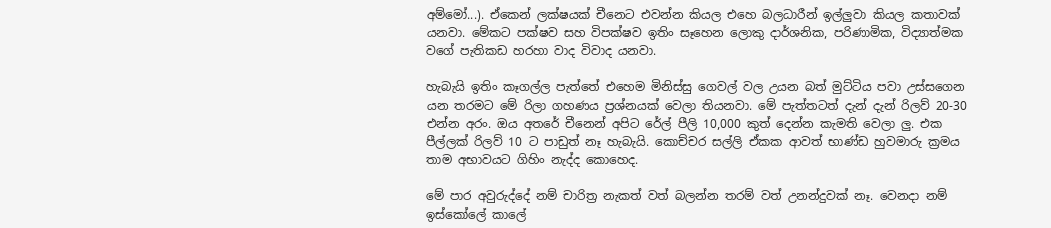අම්මෝ...). ඒකෙන් ලක්ෂයක් චීනෙට එවන්න කියල එහෙ බලධාරීන් ඉල්ලුවා කියල කතාවක් යනවා. මේකට පක්ෂව සහ විපක්ෂව ඉතිං සෑහෙන ලොකු දාර්ශනික, පරිණාමික, විද්‍යාත්මක වගේ පැතිකඩ හරහා වාද විවාද යනවා.

හැබැයි ඉතිං කෑගල්ල පැත්තේ එහෙම මිනිස්සු ගෙවල් වල උයන බත් මුට්ටිය පවා උස්සගෙන යන තරමට මේ රිලා ගහණය ප්‍රශ්නයක් වෙලා තියනවා. මේ පැත්තටත් දැන් දැන් රිලව් 20-30 එන්න අරං. ඔය අතරේ චීනෙන් අපිට රේල් පීලි 10,000 කුත් දෙන්න කැමති වෙලා ලු. එක පීල්ලක් රිලව් 10 ට පාඩුත් නෑ හැබැයි. කොච්චර සල්ලි ඒකක ආවත් භාණ්ඩ හුවමාරු ක්‍රමය තාම අභාවයට ගිහිං නැද්ද කොහෙද.

මේ පාර අවුරුද්දේ නම් චාරිත්‍ර නැකත් වත් බලන්න තරම් වත් උනන්දුවක් නෑ. වෙනදා නම් ඉස්කෝලේ කාලේ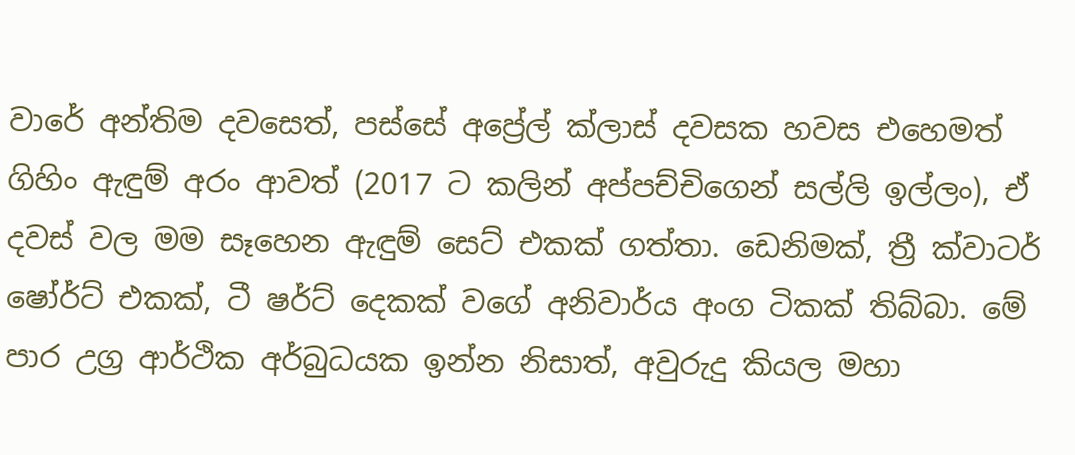වාරේ අන්තිම දවසෙත්, පස්සේ අප්‍රේල් ක්ලාස් දවසක හවස එහෙමත් ගිහිං ඇඳුම් අරං ආවත් (2017 ට කලින් අප්පච්චිගෙන් සල්ලි ඉල්ලං), ඒ දවස් වල මම සෑහෙන ඇඳුම් සෙට් එකක් ගත්තා. ඩෙනිමක්, ත්‍රී ක්වාටර් ෂෝර්ට් එකක්, ටී ෂර්ට් දෙකක් වගේ අනිවාර්ය අංග ටිකක් තිබ්බා. මේ පාර උග්‍ර ආර්ථික අර්බුධයක ඉන්න නිසාත්, අවුරුදු කියල මහා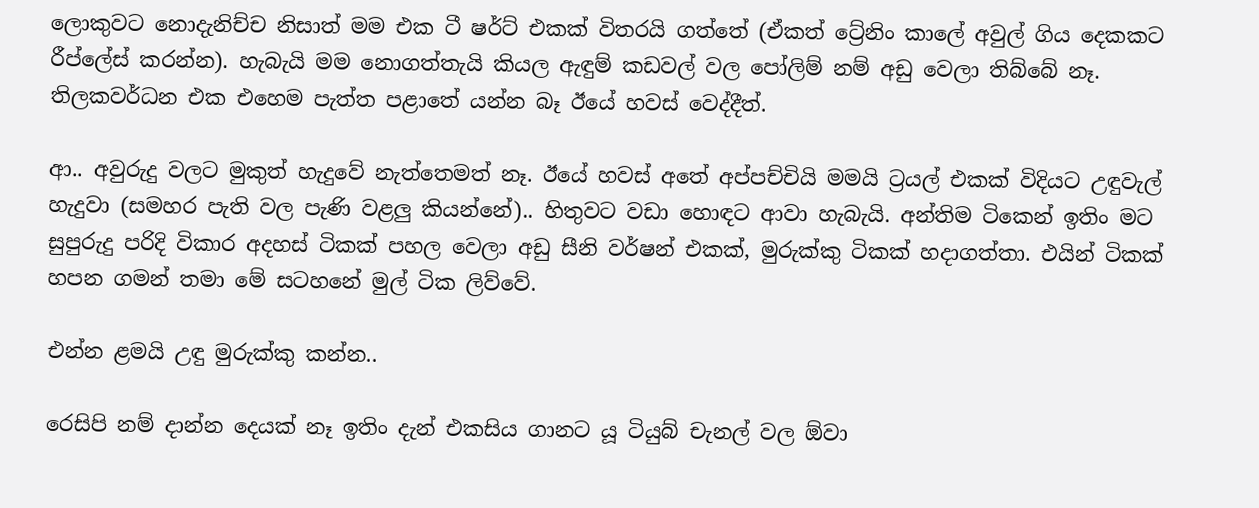ලොකුවට නොදැනිච්ච නිසාත් මම එක ටී ෂර්ට් එකක් විතරයි ගත්තේ (ඒකත් ට්‍රේනිං කාලේ අවුල් ගිය දෙකකට රීප්ලේස් කරන්න). හැබැයි මම නොගත්තැයි කියල ඇඳුම් කඩවල් වල පෝලිම් නම් අඩු වෙලා තිබ්බේ නෑ. තිලකවර්ධන එක එහෙම පැත්ත පළාතේ යන්න බෑ ඊයේ හවස් වෙද්දීත්.

ආ.. අවුරුදු වලට මුකුත් හැදුවේ නැත්තෙමත් නෑ. ඊයේ හවස් අතේ අප්පච්චියි මමයි ට්‍රයල් එකක් විදියට උඳුවැල් හැදුවා (සමහර පැති වල පැණි වළලු කියන්නේ).. හිතුවට වඩා හොඳට ආවා හැබැයි. අන්තිම ටිකෙන් ඉතිං මට සුපුරුදු පරිදි විකාර අදහස් ටිකක් පහල වෙලා අඩු සීනි වර්ෂන් එකක්, මුරුක්කු ටිකක් හදාගත්තා. එයින් ටිකක් හපන ගමන් තමා මේ සටහනේ මුල් ටික ලිව්වේ.

එන්න ළමයි උඳු මුරුක්කු කන්න..

රෙසිපි නම් දාන්න දෙයක් නෑ ඉතිං දැන් එකසිය ගානට යූ ටියුබ් චැනල් වල ඕවා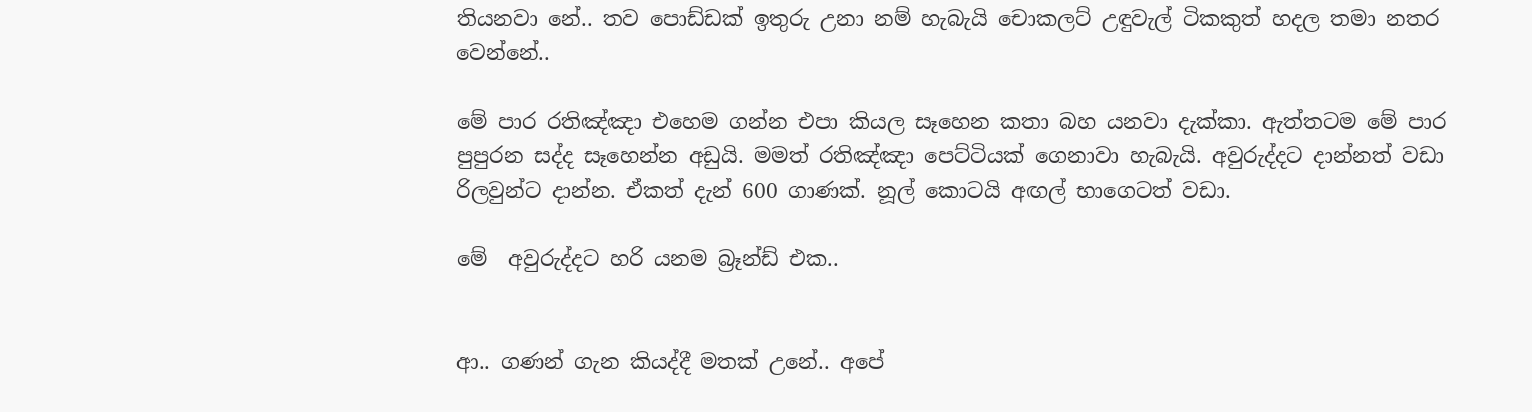තියනවා නේ.. තව පොඩ්ඩක් ඉතුරු උනා නම් හැබැයි චොකලට් උඳුවැල් ටිකකුත් හදල තමා නතර වෙන්නේ..

මේ පාර රතිඤ්ඤා එහෙම ගන්න එපා කියල සෑහෙන කතා බහ යනවා දැක්කා. ඇත්තටම මේ පාර පුපුරන සද්ද සෑහෙන්න අඩුයි. මමත් රතිඤ්ඤා පෙට්ටියක් ගෙනාවා හැබැයි. අවුරුද්දට දාන්නත් වඩා රිලවුන්ට දාන්න. ඒකත් දැන් 600 ගාණක්. නූල් කොටයි අඟල් භාගෙටත් වඩා.

මේ  අවුරුද්දට හරි යනම බ්‍රෑන්ඩ් එක..


ආ.. ගණන් ගැන කියද්දී මතක් උනේ.. අපේ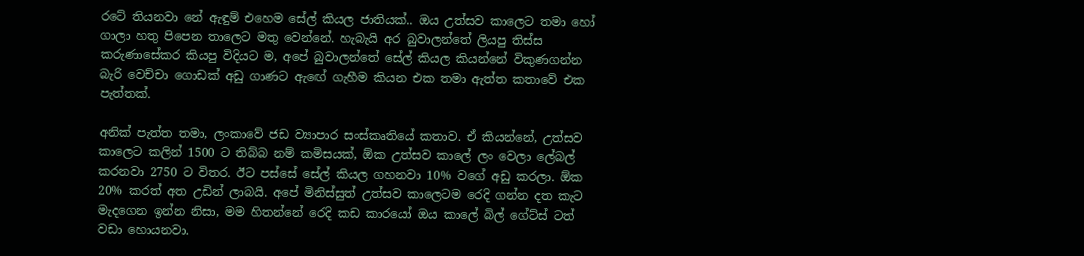රටේ තියනවා නේ ඇඳුම් එහෙම සේල් කියල ජාතියක්.. ඔය උත්සව කාලෙට තමා හෝ ගාලා හතු පිපෙන තාලෙට මතු වෙන්නේ. හැබැයි අර බුවාලන්තේ ලියපු තිස්ස කරුණාසේකර කියපු විදියට ම, අපේ බුවාලන්තේ සේල් කියල කියන්නේ විකුණගන්න බැරි වෙච්චා ගොඩක් අඩු ගාණට ඇඟේ ගැහීම කියන එක තමා ඇත්ත කතාවේ එක පැත්තක්.

අනික් පැත්ත තමා, ලංකාවේ ජඩ ව්‍යාපාර සංස්කෘතියේ කතාව. ඒ කියන්නේ, උත්සව කාලෙට කලින් 1500 ට තිබ්බ නම් කමිසයක්, ඕක උත්සව කාලේ ලං වෙලා ලේබල් කරනවා 2750 ට විතර. ඊට පස්සේ සේල් කියල ගහනවා 10% වගේ අඩු කරලා. ඕක 20% කරත් අත උඩින් ලාබයි. අපේ මිනිස්සුත් උත්සව කාලෙටම රෙදි ගන්න දත කැට මැදගෙන ඉන්න නිසා, මම හිතන්නේ රෙදි කඩ කාරයෝ ඔය කාලේ බිල් ගේට්ස් ටත් වඩා හොයනවා.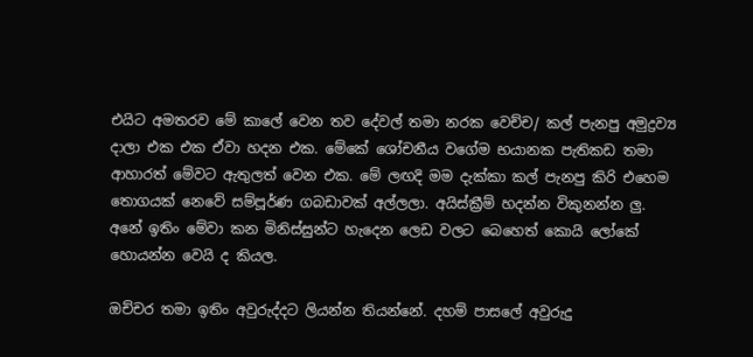එයිට අමතරව මේ කාලේ වෙන තව දේවල් තමා නරක වෙච්ච/ කල් පැනපු අමුද්‍රව්‍ය දාලා එක එක ඒවා හදන එක. මේකේ ශෝචනීය වගේම භයානක පැතිකඩ තමා ආහාරත් මේවට ඇතුලත් වෙන එක. මේ ලඟදි මම දැක්කා කල් පැනපු කිරි එහෙම තොගයක් නෙවේ සම්පූර්ණ ගබඩාවක් අල්ලලා. අයිස්ක්‍රීම් හදන්න විකුනන්න ලු. අනේ ඉතිං මේවා කන මිනිස්සුන්ට හැදෙන ලෙඩ වලට බෙහෙත් කොයි ලෝකේ හොයන්න වෙයි ද කියල.

ඔච්චර තමා ඉතිං අවුරුද්දට ලියන්න තියන්නේ. දහම් පාසලේ අවුරුදු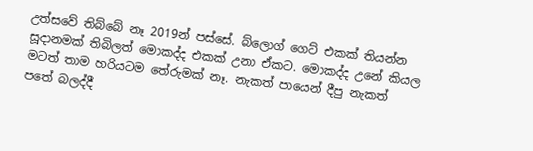උත්සවේ තිබ්බේ නෑ 2019න් පස්සේ. බ්ලොග් ගෙට් එකක් තියන්න සූදානමක් තිබිලත් මොකද්ද එකක් උනා ඒකට. මොකද්ද උනේ කියල මටත් තාම හරියටම තේරුමක් නෑ. නැකත් පායෙන් දීපු නැකත් පතේ බලද්දී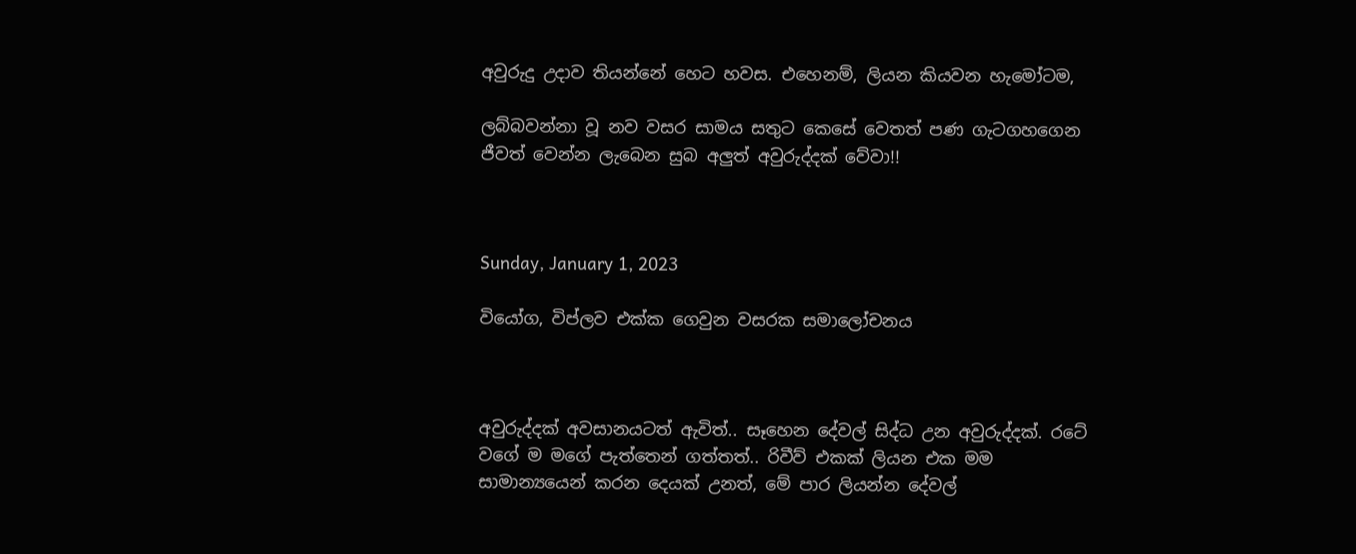අවුරුදු උදාව තියන්නේ හෙට හවස. එහෙනම්, ලියන කියවන හැමෝටම,

ලබ්බවන්නා වූ නව වසර සාමය සතුට කෙසේ වෙතත් පණ ගැටගහගෙන ජීවත් වෙන්න ලැබෙන සුබ අලුත් අවුරුද්දක් වේවා!!



Sunday, January 1, 2023

වියෝග, විප්ලව එක්ක ගෙවුන වසරක සමාලෝචනය



අවුරුද්දක් අවසානයටත් ඇවිත්.. සෑහෙන දේවල් සිද්ධ උන අවුරුද්දක්. රටේ වගේ ම මගේ පැත්තෙන් ගත්තත්.. රිවීව් එකක් ලියන එක මම සාමාන්‍යයෙන් කරන දෙයක් උනත්, මේ පාර ලියන්න දේවල්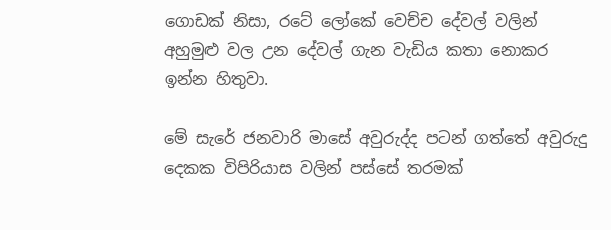ගොඩක් නිසා, රටේ ලෝකේ වෙච්ච දේවල් වලින් අහුමුළු වල උන දේවල් ගැන වැඩිය කතා නොකර ඉන්න හිතුවා.

මේ සැරේ ජනවාරි මාසේ අවුරුද්ද පටන් ගත්තේ අවුරුදු දෙකක විපිරියාස වලින් පස්සේ තරමක්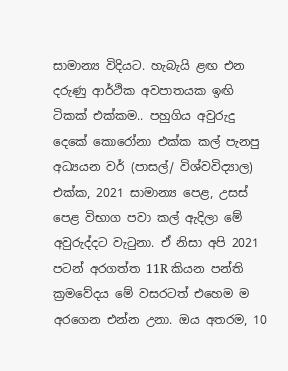සාමාන්‍ය විදියට. හැබැයි ළඟ එන දරුණු ආර්ථික අවපාතයක ඉඟි ටිකක් එක්කම.. පහුගිය අවුරුදු දෙකේ කොරෝනා එක්ක කල් පැනපු අධ්‍යයන වර් (පාසල්/ විශ්වවිද්‍යාල) එක්ක, 2021 සාමාන්‍ය පෙළ, උසස් පෙළ විභාග පවා කල් ඇදිලා මේ අවුරුද්දට වැටුනා. ඒ නිසා අපි 2021 පටන් අරගත්ත 11R කියන පන්ති ක්‍රමවේදය මේ වසරටත් එහෙම ම අරගෙන එන්න උනා. ඔය අතරම, 10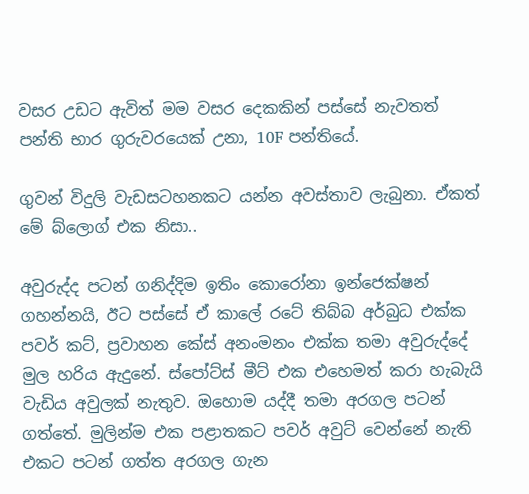වසර උඩට ඇවිත් මම වසර දෙකකින් පස්සේ නැවතත් පන්ති භාර ගුරුවරයෙක් උනා, 10F පන්තියේ.

ගුවන් විදුලි වැඩසටහනකට යන්න අවස්තාව ලැබුනා. ඒකත් මේ බ්ලොග් එක නිසා..

අවුරුද්ද පටන් ගනිද්දිම ඉතිං කොරෝනා ඉන්ජෙක්ෂන් ගහන්නයි, ඊට පස්සේ ඒ කාලේ රටේ තිබ්බ අර්බුධ එක්ක පවර් කට්, ප්‍රවාහන කේස් අනංමනං එක්ක තමා අවුරුද්දේ මුල හරිය ඇදුනේ. ස්පෝට්ස් මීට් එක එහෙමත් කරා හැබැයි වැඩිය අවුලක් නැතුව. ඔහොම යද්දී තමා අරගල පටන් ගත්තේ. මුලින්ම එක පළාතකට පවර් අවුට් වෙන්නේ නැති එකට පටන් ගත්ත අරගල ගැන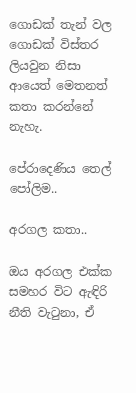ගොඩක් තැන් වල ගොඩක් විස්තර ලියවුන නිසා ආයෙත් මෙතනත් කතා කරන්නේ නැහැ.

පේරාදෙණිය තෙල් පෝලිම..

අරගල කතා..

ඔය අරගල එක්ක සමහර විට ඇඳිරි නීති වැටුනා, ඒ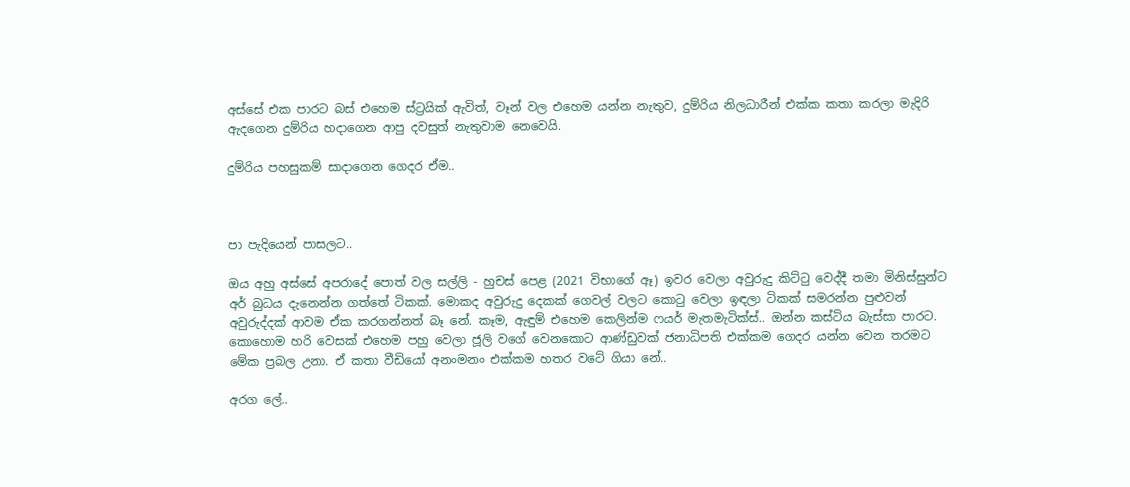අස්සේ එක පාරට බස් එහෙම ස්ට්‍රයික් ඇවිත්, වෑන් වල එහෙම යන්න නැතුව, දුම්රිය නිලධාරීන් එක්ක කතා කරලා මැදිරි ඇදගෙන දුම්රිය හදාගෙන ආපු දවසුත් නැතුවාම නෙවෙයි.

දුම්රිය පහසුකම් සාදාගෙන ගෙදර ඒම..



පා පැදියෙන් පාසලට..

ඔය අහු අස්සේ අපරාදේ පොත් වල සල්ලි - හුචස් පෙළ (2021 විභාගේ ඈ) ඉවර වෙලා අවුරුදු කිට්ටු වෙද්දී තමා මිනිස්සුන්ට අර් බුධය දැනෙන්න ගත්තේ ටිකක්. මොකද අවුරුදු දෙකක් ගෙවල් වලට කොටු වෙලා ඉඳලා ටිකක් සමරන්න පුළුවන් අවුරුද්දක් ආවම ඒක කරගන්නත් බෑ නේ. කෑම, ඇඳුම් එහෙම කෙලින්ම ෆයර් මැතමැටික්ස්.. ඔන්න කස්ටිය බැස්සා පාරට. කොහොම හරි වෙසක් එහෙම පහු වෙලා ජූලි වගේ වෙනකොට ආණ්ඩුවක් ජනාධිපති එක්කම ගෙදර යන්න වෙන තරමට මේක ප්‍රබල උනා. ඒ කතා වීඩියෝ අනංමනං එක්කම හතර වටේ ගියා නේ..

අරග ලේ..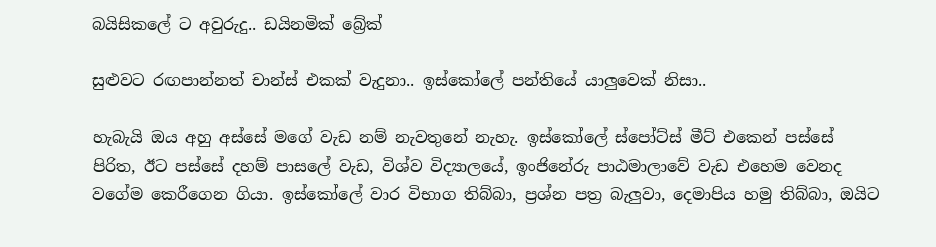බයිසිකලේ ට අවුරුදු.. ඩයිනමික් බ්‍රේක්

සුළුවට රඟපාන්නත් චාන්ස් එකක් වැදුනා.. ඉස්කෝලේ පන්තියේ යාලුවෙක් නිසා..

හැබැයි ඔය අහු අස්සේ මගේ වැඩ නම් නැවතුනේ නැහැ. ඉස්කෝලේ ස්පෝට්ස් මීට් එකෙන් පස්සේ පිරිත, ඊට පස්සේ දහම් පාසලේ වැඩ, විශ්ව විද්‍යාලයේ, ඉංජිනේරු පාඨමාලාවේ වැඩ එහෙම වෙනද වගේම කෙරීගෙන ගියා. ඉස්කෝලේ වාර විභාග තිබ්බා, ප්‍රශ්න පත්‍ර බැලුවා, දෙමාපිය හමු තිබ්බා, ඔයිට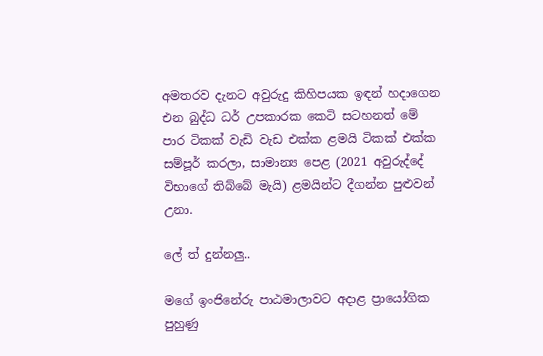අමතරව දැනට අවුරුදු කිහිපයක ඉඳන් හදාගෙන එන බුද්ධ ධර් උපකාරක කෙටි සටහනත් මේ පාර ටිකක් වැඩි වැඩ එක්ක ළමයි ටිකක් එක්ක සම්පූර් කරලා, සාමාන්‍ය පෙළ (2021 අවුරුද්දේ විභාගේ තිබ්බේ මැයි) ළමයින්ට දීගන්න පුළුවන් උනා.

ලේ ත් දුන්නලු..

මගේ ඉංජිනේරු පාඨමාලාවට අදාළ ප්‍රායෝගික පුහුණු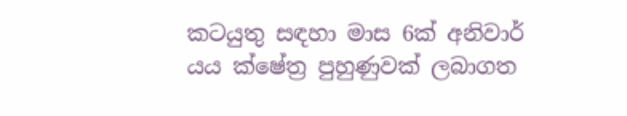කටයුතු සඳහා මාස 6ක් අනිවාර් යය ක්ෂේත්‍ර පුහුණුවක් ලබාගත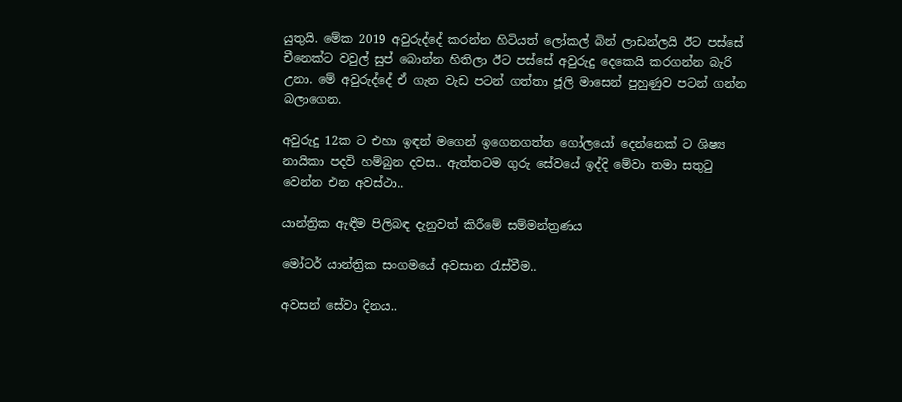යුතුයි. මේක 2019 අවුරුද්දේ කරන්න හිටියත් ලෝකල් බින් ලාඩන්ලයි ඊට පස්සේ චීනෙක්ට වවුල් සුප් බොන්න හිතිලා ඊට පස්සේ අවුරුදු දෙකෙයි කරගන්න බැරි උනා. මේ අවුරුද්දේ ඒ ගැන වැඩ පටන් ගත්තා ජූලි මාසෙන් පුහුණුව පටන් ගන්න බලාගෙන.

අවුරුදු 12ක ට එහා ඉඳන් මගෙන් ඉගෙනගත්ත ගෝලයෝ දෙන්නෙක් ට ශිෂ්‍ය නායිකා පදවි හම්බුන දවස.. ඇත්තටම ගුරු සේවයේ ඉද්දි මේවා තමා සතුටු වෙන්න එන අවස්ථා..

යාන්ත්‍රික ඇඳීම පිලිබඳ දැනුවත් කිරීමේ සම්මන්ත්‍රණය

මෝටර් යාන්ත්‍රික සංගමයේ අවසාන රැස්වීම..

අවසන් සේවා දිනය..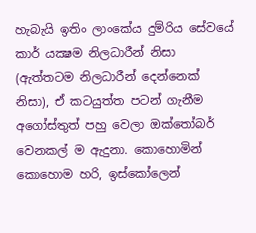හැබැයි ඉතිං ලාංකේය දුම්රිය සේවයේ කාර් යක්‍ෂම නිලධාරීන් නිසා (ඇත්තටම නිලධාරීන් දෙන්නෙක් නිසා), ඒ කටයුත්ත පටන් ගැනීම අගෝස්තුත් පහු වෙලා ඔක්තෝබර් වෙනකල් ම ඇදුනා. කොහොමින් කොහොම හරි, ඉස්කෝලෙන්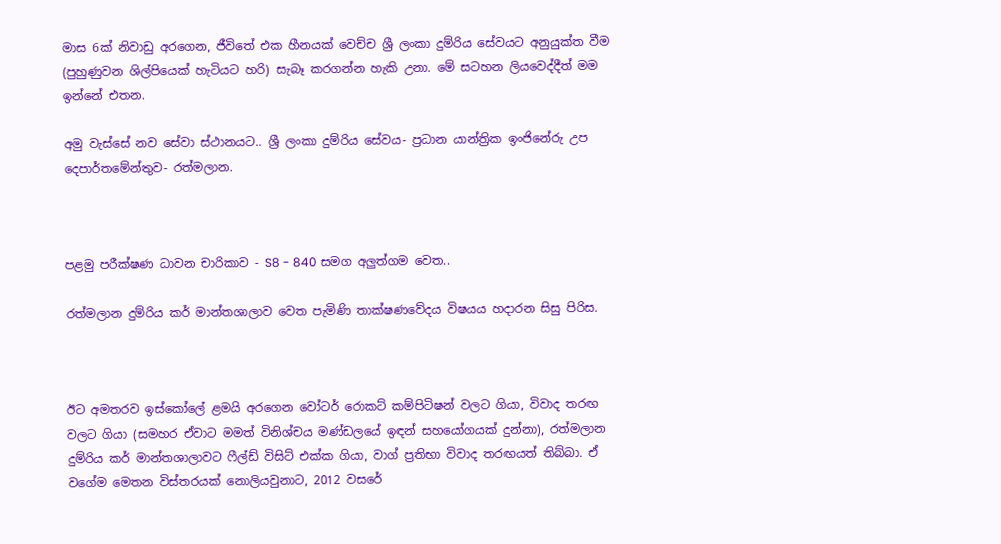මාස 6ක් නිවාඩු අරගෙන, ජීවිතේ එක හීනයක් වෙච්ච ශ්‍රී ලංකා දුම්රිය සේවයට අනුයුක්ත වීම (පුහුණුවන ශිල්පියෙක් හැටියට හරි) සැබෑ කරගන්න හැකි උනා. මේ සටහන ලියවෙද්දීත් මම ඉන්නේ එතන.

අමු වැස්සේ නව සේවා ස්ථානයට.. ශ්‍රී ලංකා දුම්රිය සේවය- ප්‍රධාන යාන්ත්‍රික ඉංජිනේරු උප දෙපාර්තමේන්තුව- රත්මලාන.



පළමු පරීක්ෂණ ධාවන චාරිකාව - S8 - 840 සමග අලුත්ගම වෙත..

රත්මලාන දුම්රිය කර් මාන්තශාලාව වෙත පැමිණි තාක්ෂණවේදය විෂයය හදාරන සිසු පිරිස.



ඊට අමතරව ඉස්කෝලේ ළමයි අරගෙන වෝටර් රොකට් කම්පිටිෂන් වලට ගියා, විවාද තරඟ වලට ගියා (සමහර ඒවාට මමත් විනිශ්චය මණ්ඩලයේ ඉඳන් සහයෝගයක් දුන්නා), රත්මලාන දුම්රිය කර් මාන්තශාලාවට ෆීල්ඩ් විසිට් එක්ක ගියා, වාග් ප්‍රතිභා විවාද තරඟයත් තිබ්බා. ඒ වගේම මෙතන විස්තරයක් නොලියවුනාට, 2012 වසරේ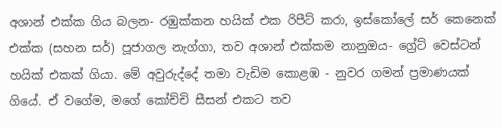අශාන් එක්ක ගිය බලන- රඹුක්කන හයික් එක රිපීට් කරා, ඉස්කෝලේ සර් කෙනෙක් එක්ක (සහන සර්) පූජාගල නැග්ගා, තව අශාන් එක්කම නානුඔය- ග්‍රේට් වෙස්ටන් හයික් එකක් ගියා. මේ අවුරුද්දේ තමා වැඩිම කොළඹ - නුවර ගමන් ප්‍රමාණයක් ගියේ. ඒ වගේම, මගේ කෝච්චි සීසන් එකට තව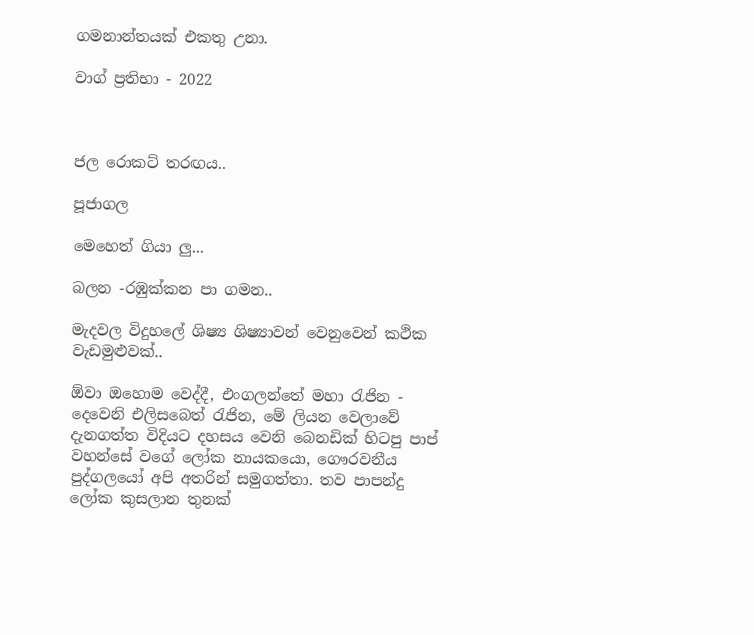ගමනාන්තයක් එකතු උනා.

වාග් ප්‍රතිභා - 2022



ජල රොකට් තරඟය..

පූජාගල

මෙහෙත් ගියා ලු...

බලන -රඹුක්කන පා ගමන..

මැදවල විදුහලේ ශිෂ්‍ය ශිෂ්‍යාවන් වෙනුවෙන් කථික වැඩමුළුවක්..

ඕවා ඔහොම වෙද්දී, එංගලන්තේ මහා රැජින - දෙවෙනි එලිසබෙත් රැජින, මේ ලියන වෙලාවේ දැනගත්ත විදියට දහසය වෙනි බෙනඩික් හිටපු පාප් වහන්සේ වගේ ලෝක නායකයො, ගෞරවනීය පුද්ගලයෝ අපි අතරින් සමුගත්තා. තව පාපන්දු ලෝක කුසලාන තුනක්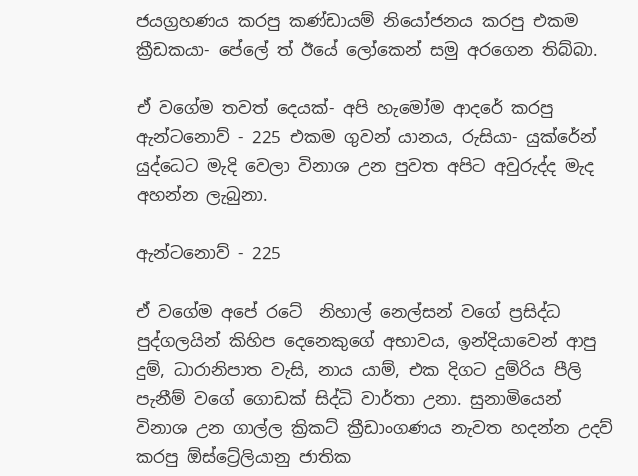ජයග්‍රහණය කරපු කණ්ඩායම් නියෝජනය කරපු එකම ක්‍රීඩකයා- පේලේ ත් ඊයේ ලෝකෙන් සමු අරගෙන තිබ්බා.

ඒ වගේම තවත් දෙයක්- අපි හැමෝම ආදරේ කරපු ඇන්ටනොව් - 225 එකම ගුවන් යානය, රුසියා- යුක්රේන් යුද්ධෙට මැදි වෙලා විනාශ උන පුවත අපිට අවුරුද්ද මැද අහන්න ලැබුනා.

ඇන්ටනොව් - 225

ඒ වගේම අපේ රටේ  නිහාල් නෙල්සන් වගේ ප්‍රසිද්ධ පුද්ගලයින් කිහිප දෙනෙකුගේ අභාවය, ඉන්දියාවෙන් ආපු දුම්, ධාරානිපාත වැසි, නාය යාම්, එක දිගට දුම්රිය පීලි පැනීම් වගේ ගොඩක් සිද්ධි වාර්තා උනා. සුනාමියෙන් විනාශ උන ගාල්ල ක්‍රිකට් ක්‍රීඩාංගණය නැවත හදන්න උදව් කරපු ඕස්ට්‍රේලියානු ජාතික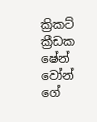ක්‍රිකට් ක්‍රීඩක ෂේන් වෝන් ගේ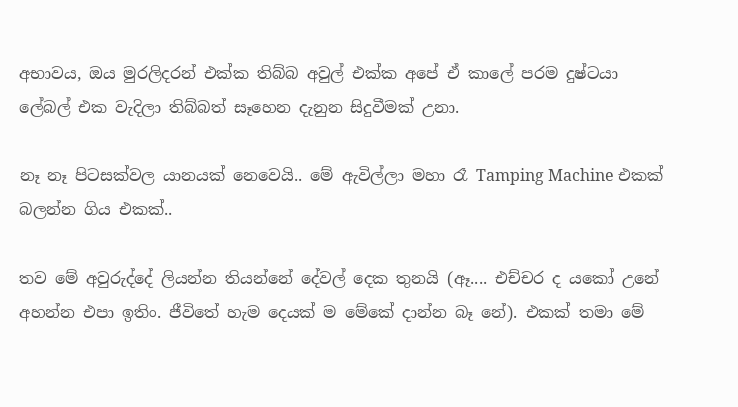අභාවය, ඔය මුරලිදරන් එක්ක තිබ්බ අවුල් එක්ක අපේ ඒ කාලේ පරම දුෂ්ටයා ලේබල් එක වැදිලා තිබ්බත් සෑහෙන දැනුන සිදුවීමක් උනා.

නෑ නෑ පිටසක්වල යානයක් නෙවෙයි.. මේ ඇවිල්ලා මහා රෑ Tamping Machine එකක් බලන්න ගිය එකක්..

තව මේ අවුරුද්දේ ලියන්න තියන්නේ දේවල් දෙක තුනයි (ඈ.... එච්චර ද යකෝ උනේ අහන්න එපා ඉතිං. ජීවිතේ හැම දෙයක් ම මේකේ දාන්න බෑ නේ). එකක් තමා මේ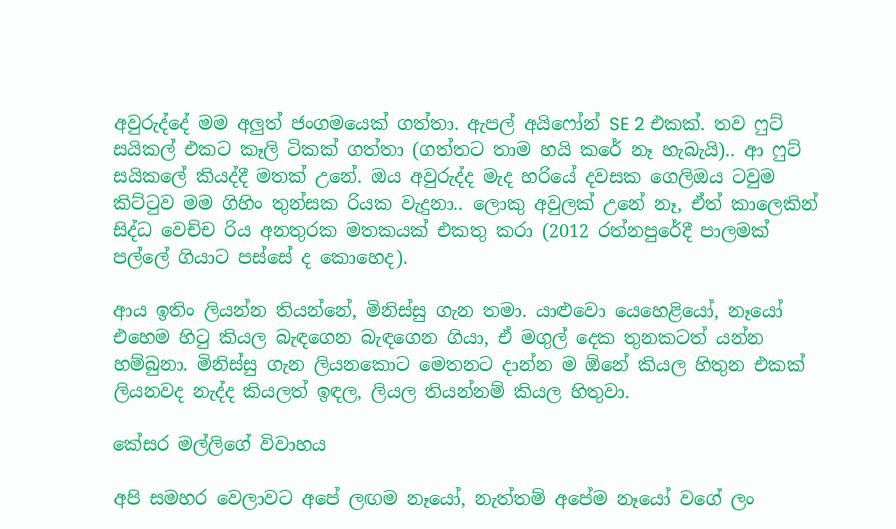අවුරුද්දේ මම අලුත් ජංගමයෙක් ගත්තා. ඇපල් අයිෆෝන් SE 2 එකක්. තව ෆුට් සයිකල් එකට කෑලි ටිකක් ගත්තා (ගත්තට තාම හයි කරේ නෑ හැබැයි).. ආ ෆුට් සයිකලේ කියද්දී මතක් උනේ. ඔය අවුරුද්ද මැද හරියේ දවසක ගෙලිඔය ටවුම කිට්ටුව මම ගිහිං තුන්සක රියක වැදුනා.. ලොකු අවුලක් උනේ නෑ, ඒත් කාලෙකින් සිද්ධ වෙච්ච රිය අනතුරක මතකයක් එකතු කරා (2012 රත්නපුරේදී පාලමක් පල්ලේ ගියාට පස්සේ ද කොහෙද).

ආය ඉතිං ලියන්න තියන්නේ, මිනිස්සු ගැන තමා. යාළුවො යෙහෙළියෝ, නෑයෝ එහෙම හිටු කියල බැඳගෙන බැඳගෙන ගියා, ඒ මගුල් දෙක තුනකටත් යන්න හම්බුනා. මිනිස්සු ගැන ලියනකොට මෙතනට දාන්න ම ඕනේ කියල හිතුන එකක් ලියනවද නැද්ද කියලත් ඉඳල, ලියල තියන්නම් කියල හිතුවා.

කේසර මල්ලිගේ විවාහය

අපි සමහර වෙලාවට අපේ ලඟම නෑයෝ, නැත්තම් අපේම නෑයෝ වගේ ලං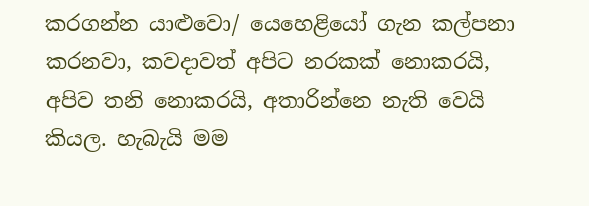කරගන්න යාළුවො/ යෙහෙළියෝ ගැන කල්පනා කරනවා, කවදාවත් අපිට නරකක් නොකරයි, අපිව තනි නොකරයි, අතාරින්නෙ නැති වෙයි කියල. හැබැයි මම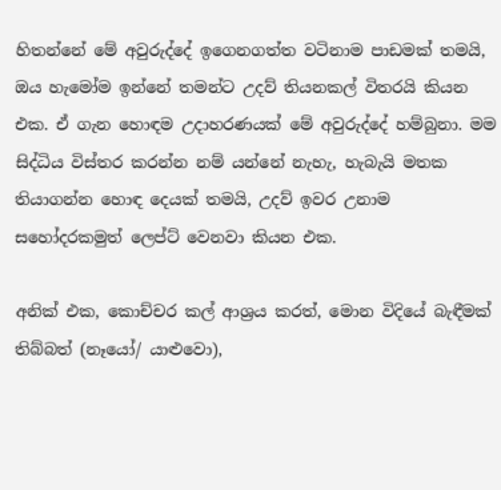හිතන්නේ මේ අවුරුද්දේ ඉගෙනගත්ත වටිනාම පාඩමක් තමයි, ඔය හැමෝම ඉන්නේ තමන්ට උදව් තියනකල් විතරයි කියන එක. ඒ ගැන හොඳම උදාහරණයක් මේ අවුරුද්දේ හම්බුනා. මම සිද්ධිය විස්තර කරන්න නම් යන්නේ නැහැ, හැබැයි මතක තියාගන්න හොඳ දෙයක් තමයි, උදව් ඉවර උනාම සහෝදරකමුත් ලෙප්ට් වෙනවා කියන එක.

අනික් එක, කොච්චර කල් ආශ්‍රය කරත්, මොන විදියේ බැඳීමක් තිබ්බත් (නෑයෝ/ යාළුවො),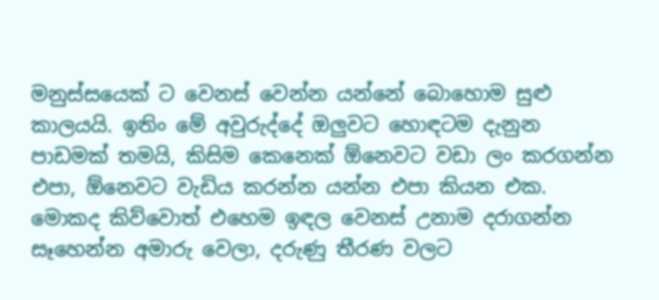මනුස්සයෙක් ට වෙනස් වෙන්න යන්නේ බොහොම සුළු කාලයයි. ඉතිං මේ අවුරුද්දේ ඔලුවට හොඳටම දැනුන පාඩමක් තමයි, කිසිම කෙනෙක් ඕනෙවට වඩා ලං කරගන්න එපා, ඕනෙවට වැඩිය කරන්න යන්න එපා කියන එක. මොකද කිව්වොත් එහෙම ඉඳල වෙනස් උනාම දරාගන්න සෑහෙන්න අමාරු වෙලා, දරුණු තීරණ වලට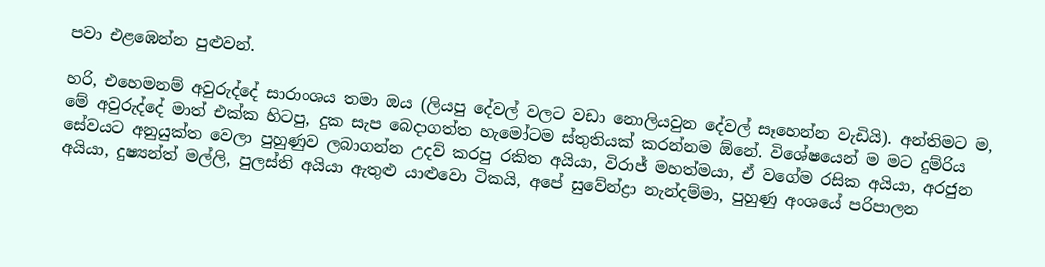පවා එළඹෙන්න පුළුවන්.

හරි, එහෙමනම් අවුරුද්දේ සාරාංශය තමා ඔය (ලියපු දේවල් වලට වඩා නොලියවුන දේවල් සෑහෙන්න වැඩියි). අන්තිමට ම, මේ අවුරුද්දේ මාත් එක්ක හිටපු, දුක සැප බෙදාගත්ත හැමෝටම ස්තුතියක් කරන්නම ඕනේ. විශේෂයෙන් ම මට දුම්රිය සේවයට අනුයුක්ත වෙලා පුහුණුව ලබාගන්න උදව් කරපු රකිත අයියා, විරාජ් මහත්මයා, ඒ වගේම රසික අයියා, අරජුන අයියා, දුෂ්‍යන්ත් මල්ලි, පුලස්ති අයියා ඇතුළු යාළුවො ටිකයි, අපේ සුවේන්ද්‍රා නැන්දම්මා, පුහුණු අංශයේ පරිපාලන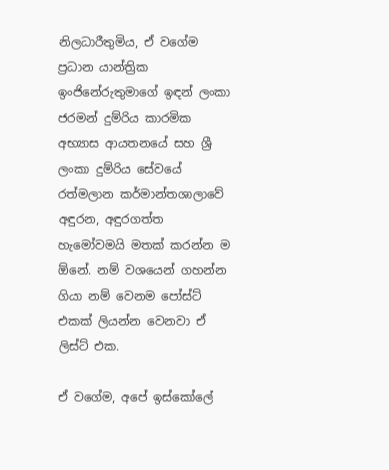නිලධාරීතුමිය, ඒ වගේම ප්‍රධාන යාන්ත්‍රික ඉංජිනේරුතුමාගේ ඉඳන් ලංකා ජරමන් දුම්රිය කාරමික අභ්‍යාස ආයතනයේ සහ ශ්‍රී ලංකා දුම්රිය සේවයේ රත්මලාන කර්මාන්තශාලාවේ අඳුරන, අඳුරගත්ත හැමෝවමයි මතක් කරන්න ම ඕනේ. නම් වශයෙන් ගහන්න ගියා නම් වෙනම පෝස්ට් එකක් ලියන්න වෙනවා ඒ ලිස්ට් එක.

ඒ වගේම, අපේ ඉස්කෝලේ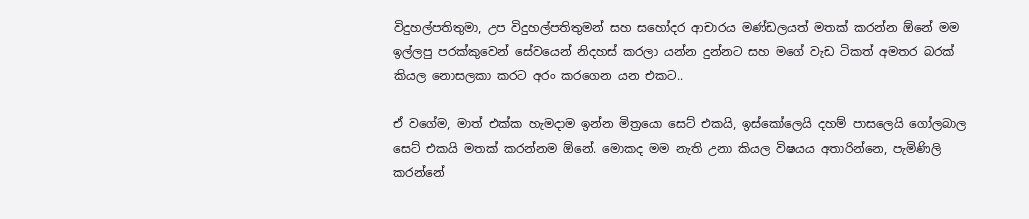විදුහල්පතිතුමා, උප විදුහල්පතිතුමන් සහ සහෝදර ආචාරය මණ්ඩලයත් මතක් කරන්න ඕනේ මම ඉල්ලපු පරක්කුවෙන් සේවයෙන් නිදහස් කරලා යන්න දුන්නට සහ මගේ වැඩ ටිකත් අමතර බරක් කියල නොසලකා කරට අරං කරගෙන යන එකට..

ඒ වගේම, මාත් එක්ක හැමදාම ඉන්න මිත්‍රයො සෙට් එකයි, ඉස්කෝලෙයි දහම් පාසලෙයි ගෝලබාල සෙට් එකයි මතක් කරන්නම ඕනේ. මොකද මම නැති උනා කියල විෂයය අතාරින්නෙ, පැමිණිලි කරන්නේ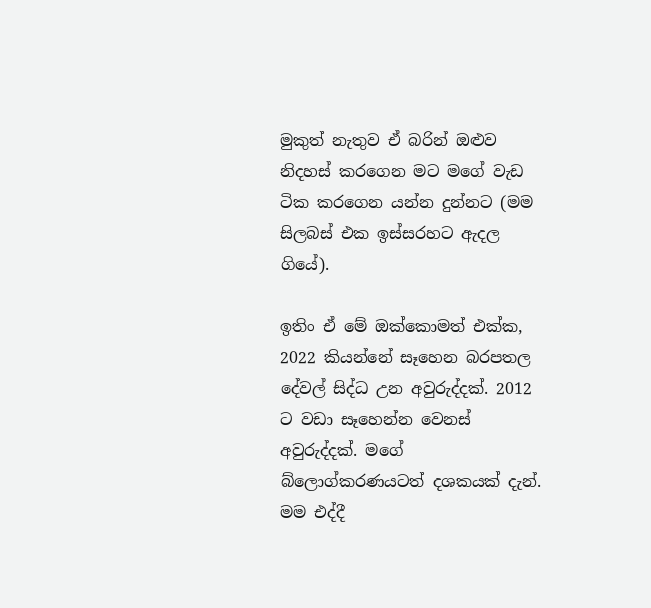මුකුත් නැතුව ඒ බරින් ඔළුව නිදහස් කරගෙන මට මගේ වැඩ ටික කරගෙන යන්න දුන්නට (මම සිලබස් එක ඉස්සරහට ඇදල ගියේ).

ඉතිං ඒ මේ ඔක්කොමත් එක්ක, 2022 කියන්නේ සෑහෙන බරපතල දේවල් සිද්ධ උන අවුරුද්දක්. 2012 ට වඩා සෑහෙන්න වෙනස් අවුරුද්දක්. මගේ බ්ලොග්කරණයටත් දශකයක් දැන්. මම එද්දී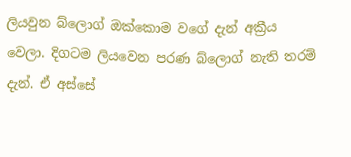ලියවුන බ්ලොග් ඔක්කොම වගේ දැන් අක්‍රීය වෙලා. දිගටම ලියවෙන පරණ බ්ලොග් නැති තරම් දැන්. ඒ අස්සේ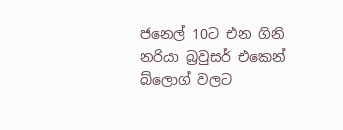ජනෙල් 10ට එන ගිනි නරියා බ්‍රවුසර් එකෙන් බ්ලොග් වලට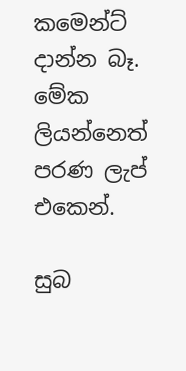කමෙන්ට් දාන්න බෑ. මේක ලියන්නෙත් පරණ ලැප් එකෙන්.

සුබ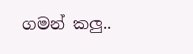ගමන් කලු..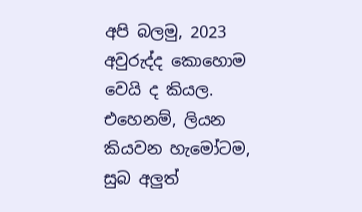අපි බලමු, 2023 අවුරුද්ද කොහොම වෙයි ද කියල. එහෙනම්, ලියන කියවන හැමෝටම, සුබ අලුත්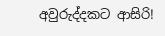අවුරුද්දකට ආසිරි!